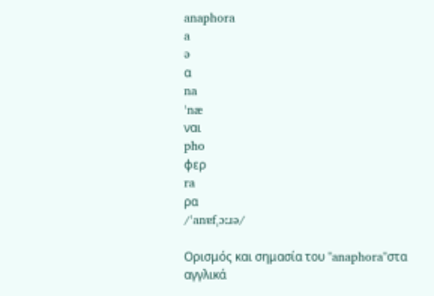anaphora
a
ə
α
na
ˈnæ
ναι
pho
φερ
ra
ρα
/ˈanɐfˌɔːɹə/

Ορισμός και σημασία του "anaphora"στα αγγλικά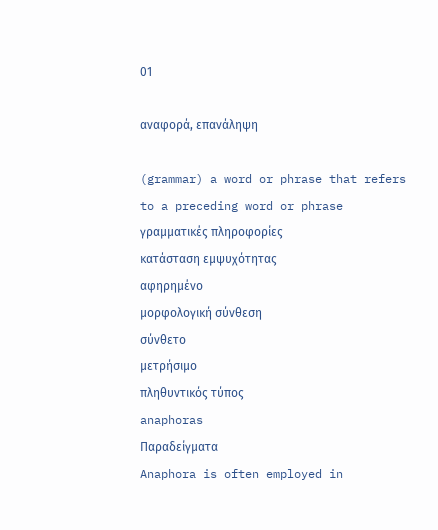01

αναφορά, επανάληψη

(grammar) a word or phrase that refers to a preceding word or phrase
γραμματικές πληροφορίες
κατάσταση εμψυχότητας
αφηρημένο
μορφολογική σύνθεση
σύνθετο
μετρήσιμο
πληθυντικός τύπος
anaphoras
Παραδείγματα
Anaphora is often employed in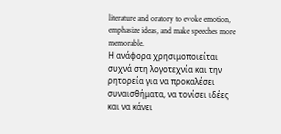literature and oratory to evoke emotion, emphasize ideas, and make speeches more memorable.
Η ανάφορα χρησιμοποιείται συχνά στη λογοτεχνία και την ρητορεία για να προκαλέσει συναισθήματα, να τονίσει ιδέες και να κάνει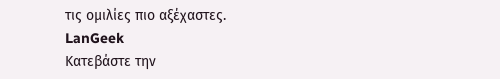τις ομιλίες πιο αξέχαστες.
LanGeek
Κατεβάστε την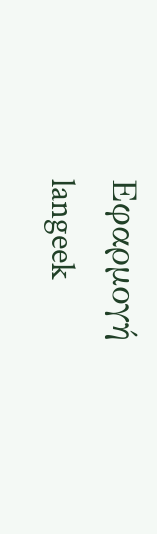Εφαρμογή
langeek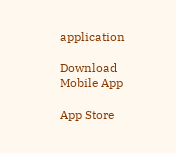application

Download Mobile App

App Store